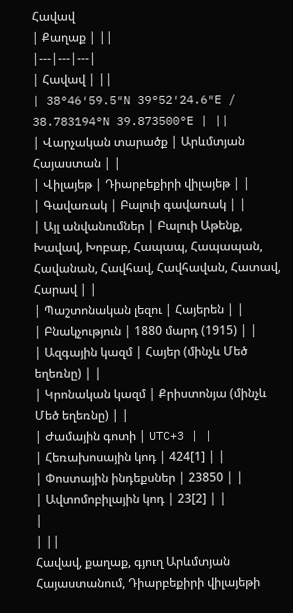Հավավ
| Քաղաք | ||
|---|---|---|
| Հավավ | ||
| 38°46′59.5″N 39°52′24.6″E / 38.783194°N 39.873500°E | ||
| Վարչական տարածք | Արևմտյան Հայաստան | |
| Վիլայեթ | Դիարբեքիրի վիլայեթ | |
| Գավառակ | Բալուի գավառակ | |
| Այլ անվանումներ | Բալուի Աթենք, Խավավ, Խոբաբ, Հապապ, Հապապան, Հավանան, Հավհավ, Հավհավան, Հատավ, Հարավ | |
| Պաշտոնական լեզու | Հայերեն | |
| Բնակչություն | 1880 մարդ (1915) | |
| Ազգային կազմ | Հայեր (մինչև Մեծ եղեռնը) | |
| Կրոնական կազմ | Քրիստոնյա (մինչև Մեծ եղեռնը) | |
| Ժամային գոտի | UTC+3 | |
| Հեռախոսային կոդ | 424[1] | |
| Փոստային ինդեքսներ | 23850 | |
| Ավտոմոբիլային կոդ | 23[2] | |
|
| ||
Հավավ, քաղաք, գյուղ Արևմտյան Հայաստանում, Դիարբեքիրի վիլայեթի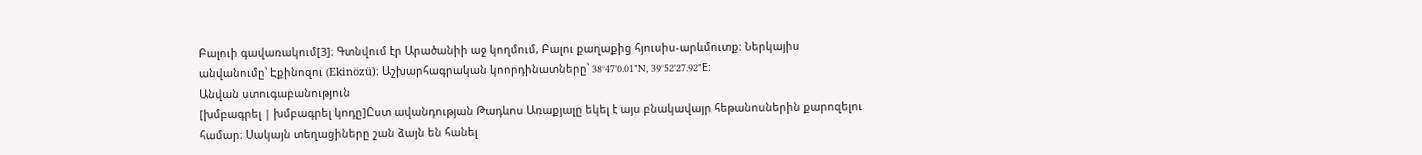Բալուի գավառակում[3]։ Գտնվում էր Արածանիի աջ կողմում, Բալու քաղաքից հյուսիս-արևմուտք։ Ներկայիս անվանումը՝ Էքինոզու (Ekinözü)։ Աշխարհագրական կոորդինատները՝ 38°47'0.01"N, 39°52'27.92"E։
Անվան ստուգաբանություն
[խմբագրել | խմբագրել կոդը]Ըստ ավանդության Թադևոս Առաքյալը եկել է այս բնակավայր հեթանոսներին քարոզելու համար։ Սակայն տեղացիները շան ձայն են հանել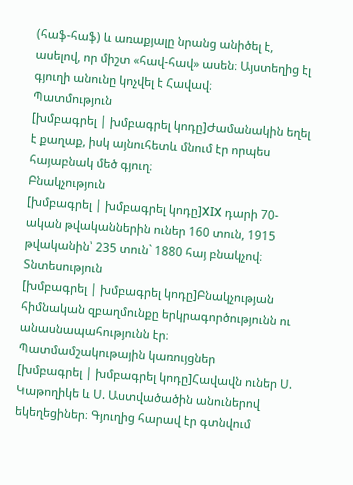(հաֆ-հաֆ) և առաքյալը նրանց անիծել է, ասելով, որ միշտ «հավ-հավ» ասեն։ Այստեղից էլ գյուղի անունը կոչվել է Հավավ։
Պատմություն
[խմբագրել | խմբագրել կոդը]Ժամանակին եղել է քաղաք, իսկ այնուհետև մնում էր որպես հայաբնակ մեծ գյուղ։
Բնակչություն
[խմբագրել | խմբագրել կոդը]XIX դարի 70-ական թվականներին ուներ 160 տուն, 1915 թվականին՝ 235 տուն` 1880 հայ բնակչով։
Տնտեսություն
[խմբագրել | խմբագրել կոդը]Բնակչության հիմնական զբաղմունքը երկրագործությունն ու անասնապահությունն էր։
Պատմամշակութային կառույցներ
[խմբագրել | խմբագրել կոդը]Հավավն ուներ Ս. Կաթողիկե և Ս. Աստվածածին անուներով եկեղեցիներ։ Գյուղից հարավ էր գտնվում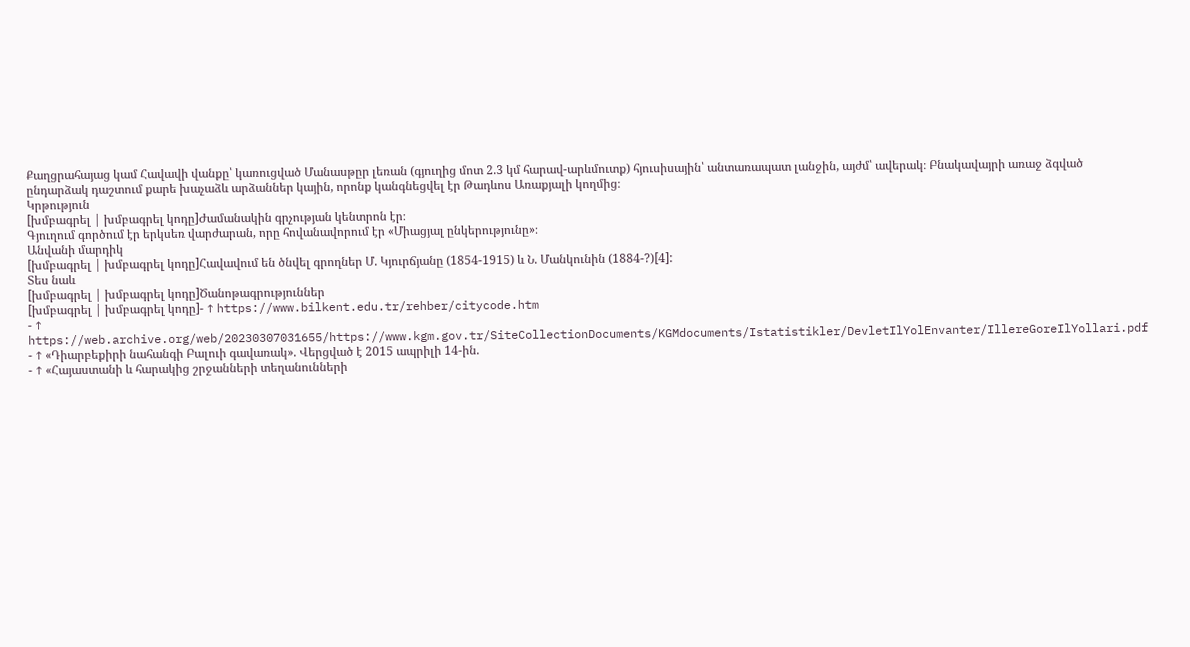Քաղցրահայաց կամ Հավավի վանքը՝ կառուցված Մանասթըր լեռան (գյուղից մոտ 2.3 կմ հարավ-արևմուտք) հյուսիսային՝ անտառապատ լանջին, այժմ՝ ավերակ։ Բնակավայրի առաջ ձգված ընդարձակ դաշտում քարե խաչաձև արձաններ կային, որոնք կանգնեցվել էր Թադևոս Առաքյալի կողմից։
Կրթություն
[խմբագրել | խմբագրել կոդը]Ժամանակին գրչության կենտրոն էր։
Գյուղում գործում էր երկսեռ վարժարան, որը հովանավորում էր «Միացյալ ընկերությունը»։
Անվանի մարդիկ
[խմբագրել | խմբագրել կոդը]Հավավում են ծնվել գրողներ Մ. Կյուրճյանը (1854-1915) և Ն. Մանկունին (1884-?)[4]:
Տես նաև
[խմբագրել | խմբագրել կոդը]Ծանոթագրություններ
[խմբագրել | խմբագրել կոդը]- ↑ https://www.bilkent.edu.tr/rehber/citycode.htm
- ↑ https://web.archive.org/web/20230307031655/https://www.kgm.gov.tr/SiteCollectionDocuments/KGMdocuments/Istatistikler/DevletIlYolEnvanter/IllereGoreIlYollari.pdf
- ↑ «Դիարբեքիրի նահանգի Բալուի գավառակ». Վերցված է 2015 ապրիլի 14-ին.
- ↑ «Հայաստանի և հարակից շրջանների տեղանունների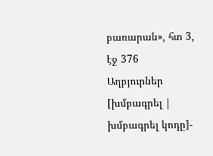բառարան», հտ 3, էջ 376
Աղբյուրներ
[խմբագրել | խմբագրել կոդը]-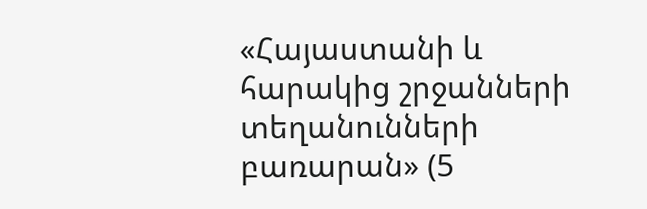«Հայաստանի և հարակից շրջանների տեղանունների բառարան» (5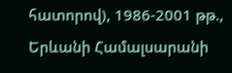հատորով), 1986-2001 թթ., Երևանի Համալսարանի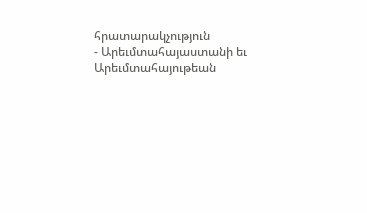հրատարակչություն
- Արեւմտահայաստանի եւ Արեւմտահայութեան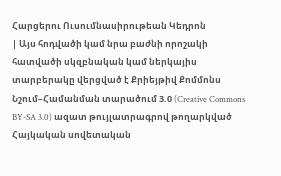Հարցերու Ուսումնասիրութեան Կեդրոն
| Այս հոդվածի կամ նրա բաժնի որոշակի հատվածի սկզբնական կամ ներկայիս տարբերակը վերցված է Քրիեյթիվ Քոմմոնս Նշում–Համանման տարածում 3.0 (Creative Commons BY-SA 3.0) ազատ թույլատրագրով թողարկված Հայկական սովետական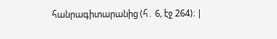հանրագիտարանից (հ․ 6, էջ 264)։ |